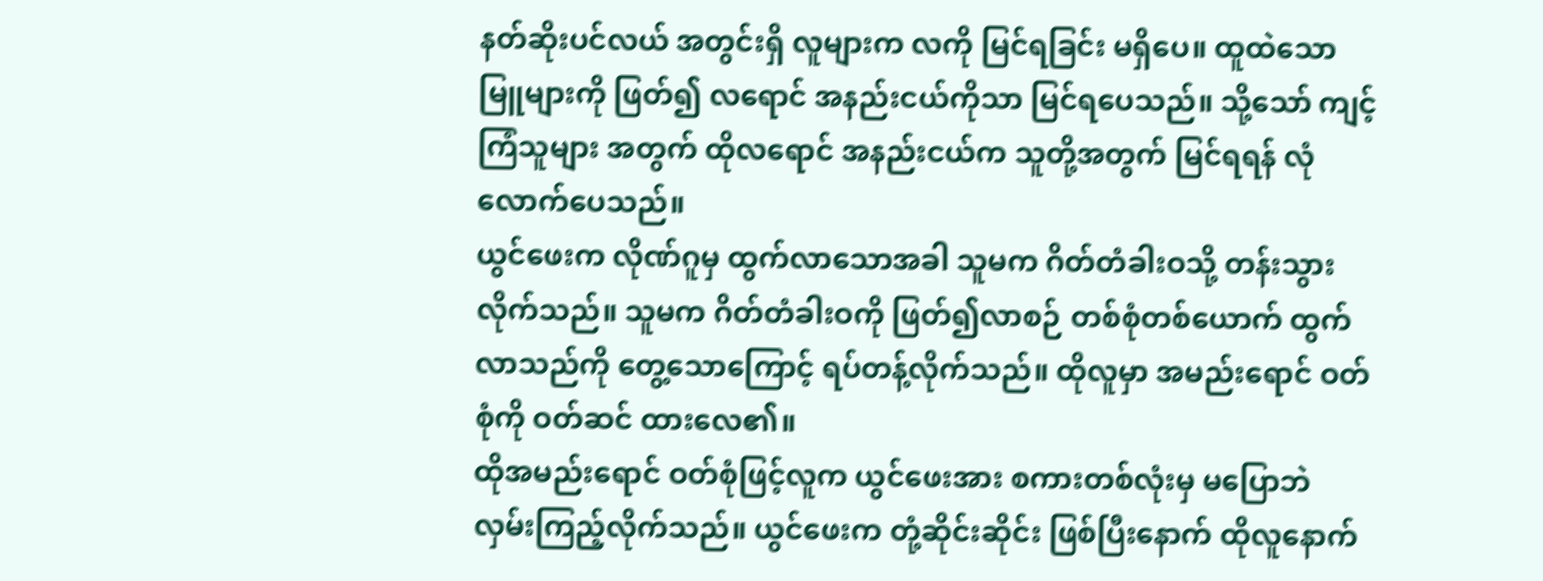နတ်ဆိုးပင်လယ် အတွင်းရှိ လူများက လကို မြင်ရခြင်း မရှိပေ။ ထူထဲသော မြူများကို ဖြတ်၍ လရောင် အနည်းငယ်ကိုသာ မြင်ရပေသည်။ သို့သော် ကျင့်ကြံသူများ အတွက် ထိုလရောင် အနည်းငယ်က သူတို့အတွက် မြင်ရရန် လုံလောက်ပေသည်။
ယွင်ဖေးက လိုဏ်ဂူမှ ထွက်လာသောအခါ သူမက ဂိတ်တံခါးဝသို့ တန်းသွားလိုက်သည်။ သူမက ဂိတ်တံခါးဝကို ဖြတ်၍လာစဉ် တစ်စုံတစ်ယောက် ထွက်လာသည်ကို တွေ့သောကြောင့် ရပ်တန့်လိုက်သည်။ ထိုလူမှာ အမည်းရောင် ဝတ်စုံကို ဝတ်ဆင် ထားလေ၏။
ထိုအမည်းရောင် ဝတ်စုံဖြင့်လူက ယွင်ဖေးအား စကားတစ်လုံးမှ မပြောဘဲ လှမ်းကြည့်လိုက်သည်။ ယွင်ဖေးက တုံ့ဆိုင်းဆိုင်း ဖြစ်ပြီးနောက် ထိုလူနောက်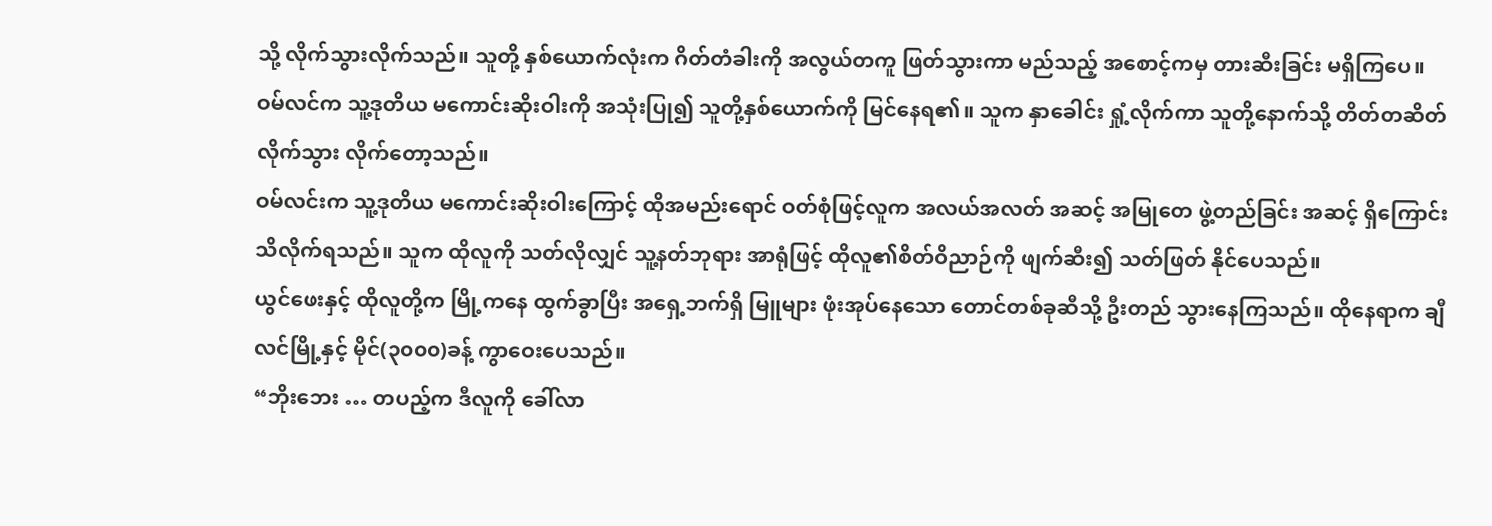သို့ လိုက်သွားလိုက်သည်။ သူတို့ နှစ်ယောက်လုံးက ဂိတ်တံခါးကို အလွယ်တကူ ဖြတ်သွားကာ မည်သည့် အစောင့်ကမှ တားဆီးခြင်း မရှိကြပေ။
ဝမ်လင်က သူ့ဒုတိယ မကောင်းဆိုးဝါးကို အသုံးပြု၍ သူတို့နှစ်ယောက်ကို မြင်နေရ၏။ သူက နှာခေါင်း ရှုံ့လိုက်ကာ သူတို့နောက်သို့ တိတ်တဆိတ် လိုက်သွား လိုက်တော့သည်။
ဝမ်လင်းက သူ့ဒုတိယ မကောင်းဆိုးဝါးကြောင့် ထိုအမည်းရောင် ဝတ်စုံဖြင့်လူက အလယ်အလတ် အဆင့် အမြုတေ ဖွဲ့တည်ခြင်း အဆင့် ရှိကြောင်း သိလိုက်ရသည်။ သူက ထိုလူကို သတ်လိုလျှင် သူ့နတ်ဘုရား အာရုံဖြင့် ထိုလူ၏စိတ်ဝိညာဉ်ကို ဖျက်ဆီး၍ သတ်ဖြတ် နိုင်ပေသည်။
ယွင်ဖေးနှင့် ထိုလူတို့က မြို့ကနေ ထွက်ခွာပြီး အရှေ့ဘက်ရှိ မြူများ ဖုံးအုပ်နေသော တောင်တစ်ခုဆီသို့ ဦးတည် သွားနေကြသည်။ ထိုနေရာက ချီလင်မြို့နှင့် မိုင်(၃၀၀၀)ခန့် ကွာဝေးပေသည်။
“ဘိုးဘေး … တပည့်က ဒီလူကို ခေါ်လာ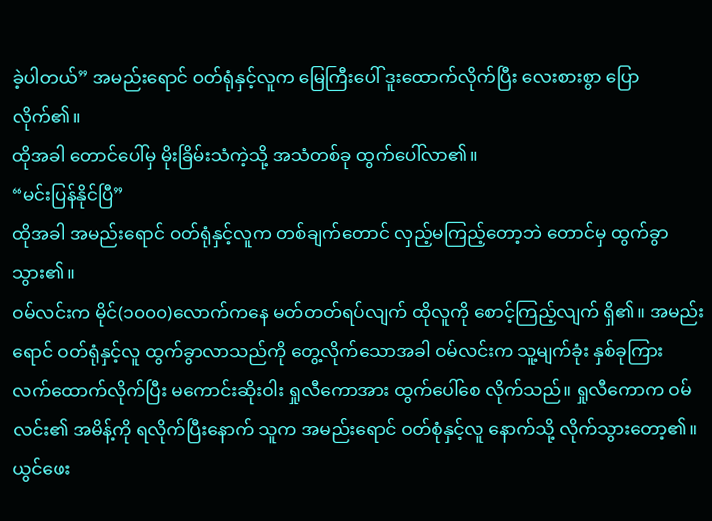ခဲ့ပါတယ်” အမည်းရောင် ဝတ်ရုံနှင့်လူက မြေကြီးပေါ် ဒူးထောက်လိုက်ပြီး လေးစားစွာ ပြောလိုက်၏။
ထိုအခါ တောင်ပေါ်မှ မိုးခြိမ်းသံကဲ့သို့ အသံတစ်ခု ထွက်ပေါ်လာ၏။
“မင်းပြန်နိုင်ပြီ”
ထိုအခါ အမည်းရောင် ဝတ်ရုံနှင့်လူက တစ်ချက်တောင် လှည့်မကြည့်တော့ဘဲ တောင်မှ ထွက်ခွာသွား၏။
ဝမ်လင်းက မိုင်(၁၀၀၀)လောက်ကနေ မတ်တတ်ရပ်လျက် ထိုလူကို စောင့်ကြည့်လျက် ရှိ၏။ အမည်းရောင် ဝတ်ရုံနှင့်လူ ထွက်ခွာလာသည်ကို တွေ့လိုက်သောအခါ ဝမ်လင်းက သူ့မျက်ခုံး နှစ်ခုကြား လက်ထောက်လိုက်ပြီး မကောင်းဆိုးဝါး ရှုလီကောအား ထွက်ပေါ်စေ လိုက်သည်။ ရှုလီကောက ဝမ်လင်း၏ အမိန့်ကို ရလိုက်ပြီးနောက် သူက အမည်းရောင် ဝတ်စုံနှင့်လူ နောက်သို့ လိုက်သွားတော့၏။
ယွင်ဖေး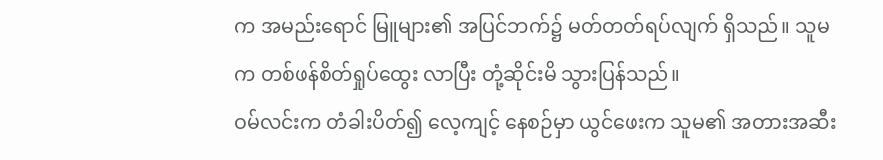က အမည်းရောင် မြူများ၏ အပြင်ဘက်၌ မတ်တတ်ရပ်လျက် ရှိသည်။ သူမက တစ်ဖန်စိတ်ရှုပ်ထွေး လာပြီး တုံ့ဆိုင်းမိ သွားပြန်သည်။
ဝမ်လင်းက တံခါးပိတ်၍ လေ့ကျင့် နေစဉ်မှာ ယွင်ဖေးက သူမ၏ အတားအဆီး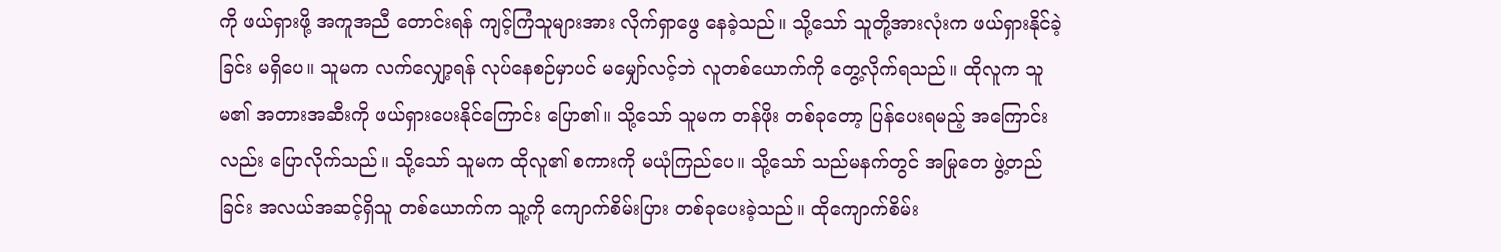ကို ဖယ်ရှားဖို့ အကူအညီ တောင်းရန် ကျင့်ကြံသူများအား လိုက်ရှာဖွေ နေခဲ့သည်။ သို့သော် သူတို့အားလုံးက ဖယ်ရှားနိုင်ခဲ့ခြင်း မရှိပေ။ သူမက လက်လျှော့ရန် လုပ်နေစဉ်မှာပင် မမျှော်လင့်ဘဲ လူတစ်ယောက်ကို တွေ့လိုက်ရသည်။ ထိုလူက သူမ၏ အတားအဆီးကို ဖယ်ရှားပေးနိုင်ကြောင်း ပြော၏။ သို့သော် သူမက တန်ဖိုး တစ်ခုတော့ ပြန်ပေးရမည့် အကြောင်းလည်း ပြောလိုက်သည်။ သို့သော် သူမက ထိုလူ၏ စကားကို မယုံကြည်ပေ။ သို့သော် သည်မနက်တွင် အမြုတေ ဖွဲ့တည်ခြင်း အလယ်အဆင့်ရှိသူ တစ်ယောက်က သူ့ကို ကျောက်စိမ်းပြား တစ်ခုပေးခဲ့သည်။ ထိုကျောက်စိမ်း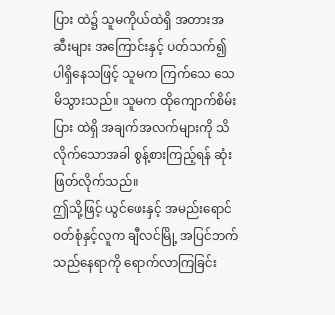ပြား ထဲ၌ သူမကိုယ်ထဲရှိ အတားအဆီးများ အကြောင်းနှင့် ပတ်သက်၍ ပါရှိနေသဖြင့် သူမက ကြက်သေ သေမိသွားသည်။ သူမက ထိုကျောက်စိမ်းပြား ထဲရှိ အချက်အလက်များကို သိလိုက်သောအခါ စွန့်စားကြည့်ရန် ဆုံးဖြတ်လိုက်သည်။
ဤသို့ဖြင့် ယွင်ဖေးနှင့် အမည်းရောင် ဝတ်စုံနှင့်လူက ချီလင်မြို့ အပြင်ဘက် သည်နေရာကို ရောက်လာကြခြင်း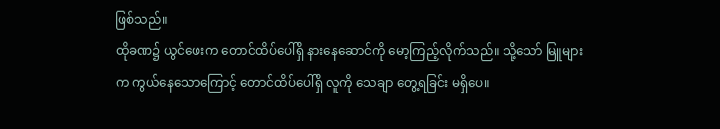ဖြစ်သည်။
ထိုခဏ၌ ယွင်ဖေးက တောင်ထိပ်ပေါ်ရှိ နားနေဆောင်ကို မော့ကြည့်လိုက်သည်။ သို့သော် မြူများက ကွယ်နေသောကြောင့် တောင်ထိပ်ပေါ်ရှိ လူကို သေချာ တွေ့ရခြင်း မရှိပေ။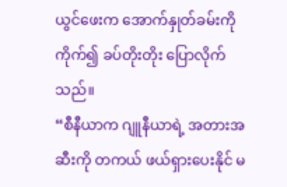ယွင်ဖေးက အောက်နှုတ်ခမ်းကို ကိုက်၍ ခပ်တိုးတိုး ပြောလိုက်သည်။
“စီနီယာက ဂျူနီယာရဲ့ အတားအဆီးကို တကယ် ဖယ်ရှားပေးနိုင် မ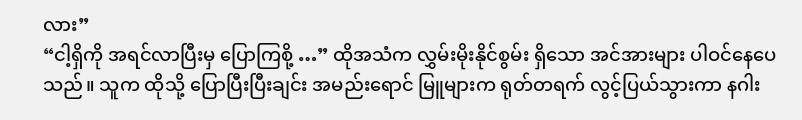လား”
“ငါ့ရှိကို အရင်လာပြီးမှ ပြောကြစို့ …” ထိုအသံက လွှမ်းမိုးနိုင်စွမ်း ရှိသော အင်အားများ ပါဝင်နေပေသည်။ သူက ထိုသို့ ပြောပြီးပြီးချင်း အမည်းရောင် မြူများက ရုတ်တရက် လွင့်ပြယ်သွားကာ နဂါး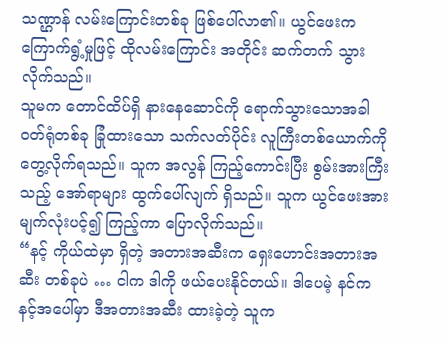သဏ္ဌာန် လမ်းကြောင်းတစ်ခု ဖြစ်ပေါ်လာ၏။ ယွင်ဖေးက ကြောက်ရွံ့မှုဖြင့် ထိုလမ်းကြောင်း အတိုင်း ဆက်တက် သွားလိုက်သည်။
သူမက တောင်ထိပ်ရှိ နားနေဆောင်ကို ရောက်သွားသောအခါ ဝတ်ရုံတစ်ခု ခြုံထားသော သက်လတ်ပိုင်း လူကြီးတစ်ယောက်ကို တွေ့လိုက်ရသည်။ သူက အလွန် ကြည့်ကောင်းပြီး စွမ်းအားကြီးသည့် အော်ရာများ ထွက်ပေါ်လျက် ရှိသည်။ သူက ယွင်ဖေးအား မျက်လုံးပင့်၍ ကြည့်ကာ ပြောလိုက်သည်။
“နင့် ကိုယ်ထဲမှာ ရှိတဲ့ အတားအဆီးက ရှေးဟောင်းအတားအဆီး တစ်ခုပဲ … ငါက ဒါကို ဖယ်ပေးနိုင်တယ်။ ဒါပေမဲ့ နင်က နင့်အပေါ်မှာ ဒီအတားအဆီး ထားခဲ့တဲ့ သူက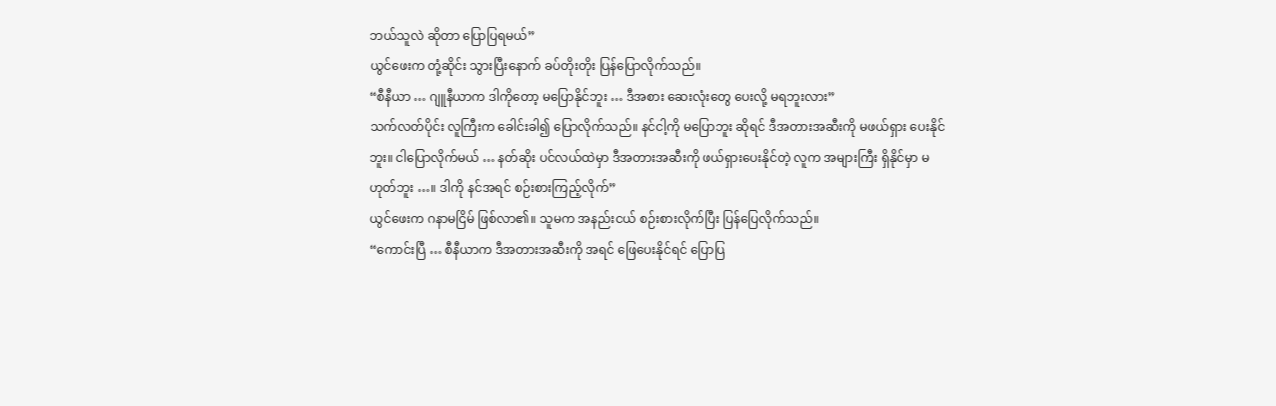ဘယ်သူလဲ ဆိုတာ ပြောပြရမယ်”
ယွင်ဖေးက တုံ့ဆိုင်း သွားပြီးနောက် ခပ်တိုးတိုး ပြန်ပြောလိုက်သည်။
“စီနီယာ … ဂျူနီယာက ဒါကိုတော့ မပြောနိုင်ဘူး … ဒီအစား ဆေးလုံးတွေ ပေးလို့ မရဘူးလား”
သက်လတ်ပိုင်း လူကြီးက ခေါင်းခါ၍ ပြောလိုက်သည်။ နင်ငါ့ကို မပြောဘူး ဆိုရင် ဒီအတားအဆီးကို မဖယ်ရှား ပေးနိုင်ဘူး။ ငါပြောလိုက်မယ် … နတ်ဆိုး ပင်လယ်ထဲမှာ ဒီအတားအဆီးကို ဖယ်ရှားပေးနိုင်တဲ့ လူက အများကြီး ရှိနိုင်မှာ မဟုတ်ဘူး …။ ဒါကို နင်အရင် စဉ်းစားကြည့်လိုက်”
ယွင်ဖေးက ဂနာမငြိမ် ဖြစ်လာ၏။ သူမက အနည်းငယ် စဉ်းစားလိုက်ပြီး ပြန်ပြေလိုက်သည်။
“ကောင်းပြီ … စီနီယာက ဒီအတားအဆီးကို အရင် ဖြေပေးနိုင်ရင် ပြောပြ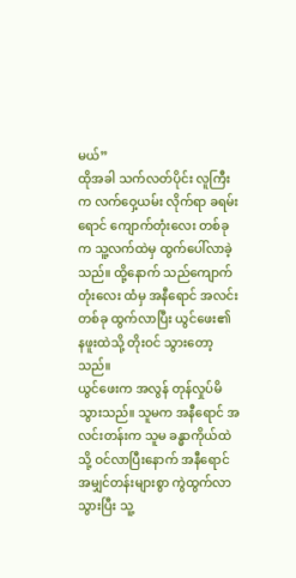မယ်”
ထိုအခါ သက်လတ်ပိုင်း လူကြီးက လက်ဝှေ့ယမ်း လိုက်ရာ ခရမ်းရောင် ကျောက်တုံးလေး တစ်ခုက သူ့လက်ထဲမှ ထွက်ပေါ်လာခဲ့သည်။ ထို့နောက် သည်ကျောက်တုံးလေး ထံမှ အနီရောင် အလင်းတစ်ခု ထွက်လာပြီး ယွင်ဖေး၏ နဖူးထဲသို့ တိုးဝင် သွားတော့သည်။
ယွင်ဖေးက အလွန် တုန်လှုပ်မိ သွားသည်။ သူမက အနီရောင် အလင်းတန်းက သူမ ခန္ဓာကိုယ်ထဲသို့ ဝင်လာပြီးနောက် အနီရောင် အမျှင်တန်းများစွာ ကွဲထွက်လာ သွားပြီး သူ့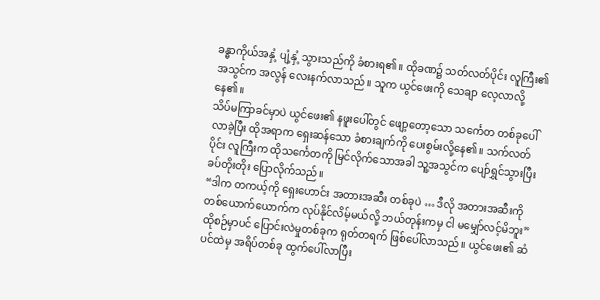ခန္ဓာကိုယ်အနှံ့ ပျံ့နှံ့ သွားသည်ကို ခံစားရ၏။ ထိုခဏ၌ သတ်လတ်ပိုင်း လူကြီး၏ အသွင်က အလွန် လေးနက်လာသည်။ သူက ယွင်ဖေးကို သေချာ လေ့လာလို့နေ၏။
သိပ်မကြာခင်မှာပဲ ယွင်ဖေး၏ နဖူးပေါ်တွင် ဖျော့တော့သော သင်္ကေတ တစ်ခုပေါ်လာခဲ့ပြီး ထိုအရာက ရှေးဆန်သော ခံစားချက်ကို ပေးစွမ်းလို့နေ၏။ သက်လတ်ပိုင်း လူကြီးက ထိုသင်္ကေတကို မြင်လိုက်သောအခါ သူ့အသွင်က ပျော်ရွှင်သွားပြီး ခပ်တိုးတိုး ပြောလိုက်သည်။
“ဒါက တကယ့်ကို ရှေးဟောင်း အတားအဆီး တစ်ခုပဲ … ဒီလို အတားအဆီးကို တစ်ယောက်ယောက်က လုပ်နိုင်လိမ့်မယ်လို့ ဘယ်တုန်းကမှ ငါ မမျှော်လင့်မိဘူး”
ထိုစဉ်မှာပင် ပြောင်းလဲမှုတစ်ခုက ရုတ်တရက် ဖြစ်ပေါ်လာသည်။ ယွင်ဖေး၏ ဆံပင်ထဲမှ အရိပ်တစ်ခု ထွက်ပေါ်လာပြီး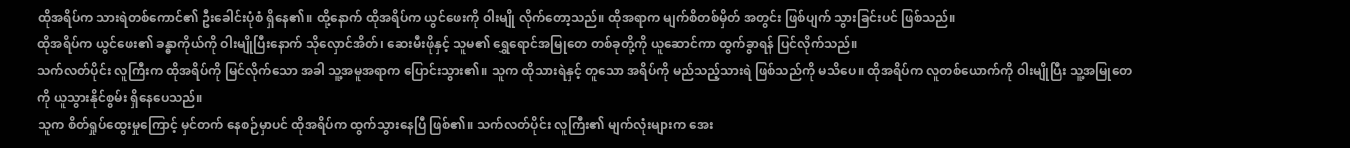ထိုအရိပ်က သားရဲတစ်ကောင်၏ ဦးခေါင်းပုံစံ ရှိနေ၏။ ထို့နောက် ထိုအရိပ်က ယွင်ဖေးကို ဝါးမျို လိုက်တော့သည်။ ထိုအရာက မျက်စိတစ်မှိတ် အတွင်း ဖြစ်ပျက် သွားခြင်းပင် ဖြစ်သည်။
ထိုအရိပ်က ယွင်ဖေး၏ ခန္ဓာကိုယ်ကို ဝါးမျိုပြီးနောက် သိုလှောင်အိတ်၊ ဆေးမီးဖိုနှင့် သူမ၏ ရွှေရောင်အမြုတေ တစ်ခုတို့ကို ယူဆောင်ကာ ထွက်ခွာရန် ပြင်လိုက်သည်။
သက်လတ်ပိုင်း လူကြီးက ထိုအရိပ်ကို မြင်လိုက်သော အခါ သူ့အမူအရာက ပြောင်းသွား၏။ သူက ထိုသားရဲနှင့် တူသော အရိပ်ကို မည်သည့်သားရဲ ဖြစ်သည်ကို မသိပေ။ ထိုအရိပ်က လူတစ်ယောက်ကို ဝါးမျိုပြီး သူ့အမြုတေကို ယူသွားနိုင်စွမ်း ရှိနေပေသည်။
သူက စိတ်ရှုပ်ထွေးမှုကြောင့် မှင်တက် နေစဉ်မှာပင် ထိုအရိပ်က ထွက်သွားနေပြီ ဖြစ်၏။ သက်လတ်ပိုင်း လူကြီး၏ မျက်လုံးများက အေး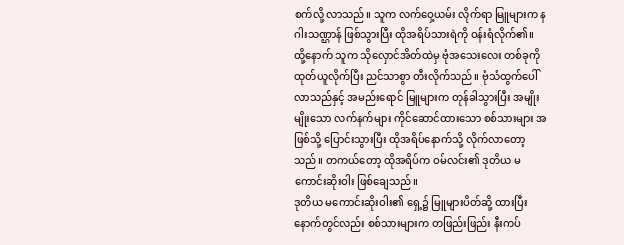စက်လို့ လာသည်။ သူက လက်ဝှေ့ယမ်း လိုက်ရာ မြူများက နဂါးသဏ္ဌာန် ဖြစ်သွားပြီး ထိုအရိပ်သားရဲကို ဝန်းရံလိုက်၏။
ထို့နောက် သူက သိုလှောင်အိတ်ထဲမှ ဗုံအသေးလေး တစ်ခုကို ထုတ်ယူလိုက်ပြီး ညင်သာစွာ တီးလိုက်သည်။ ဗုံသံထွက်ပေါ် လာသည်နှင့် အမည်းရောင် မြူများက တုန်ခါသွားပြီး အမျိုးမျိုးသော လက်နက်များ ကိုင်ဆောင်ထားသော စစ်သားများ အဖြစ်သို့ ပြောင်းသွားပြီး ထိုအရိပ်နောက်သို့ လိုက်လာတော့သည်။ တကယ်တော့ ထိုအရိပ်က ဝမ်လင်း၏ ဒုတိယ မကောင်းဆိုးဝါး ဖြစ်ချေသည်။
ဒုတိယ မကောင်းဆိုးဝါး၏ ရှေ့၌ မြူများပိတ်ဆို့ ထားပြီး နောက်တွင်လည်း စစ်သားများက တဖြည်းဖြည်း နီးကပ်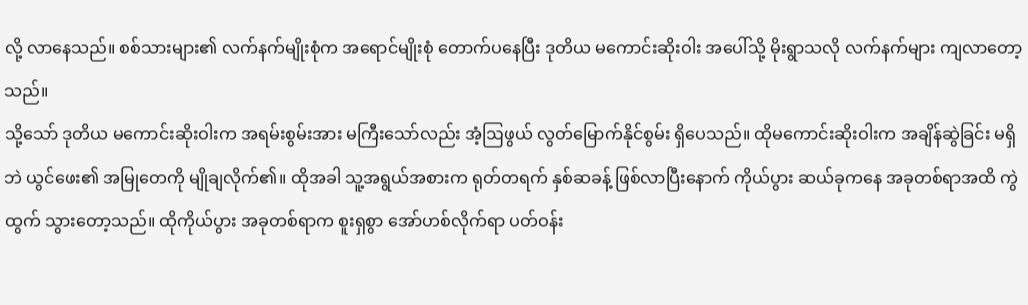လို့ လာနေသည်။ စစ်သားများ၏ လက်နက်မျိုးစုံက အရောင်မျိုးစုံ တောက်ပနေပြီး ဒုတိယ မကောင်းဆိုးဝါး အပေါ်သို့ မိုးရွာသလို လက်နက်များ ကျလာတော့သည်။
သို့သော် ဒုတိယ မကောင်းဆိုးဝါးက အရမ်းစွမ်းအား မကြီးသော်လည်း အံ့ဩဖွယ် လွတ်မြောက်နိုင်စွမ်း ရှိပေသည်။ ထိုမကောင်းဆိုးဝါးက အချိန်ဆွဲခြင်း မရှိဘဲ ယွင်ဖေး၏ အမြုတေကို မျိုချလိုက်၏။ ထိုအခါ သူ့အရွယ်အစားက ရုတ်တရက် နှစ်ဆခန့် ဖြစ်လာပြီးနောက် ကိုယ်ပွား ဆယ်ခုကနေ အခုတစ်ရာအထိ ကွဲထွက် သွားတော့သည်။ ထိုကိုယ်ပွား အခုတစ်ရာက စူးရှစွာ အော်ဟစ်လိုက်ရာ ပတ်ဝန်း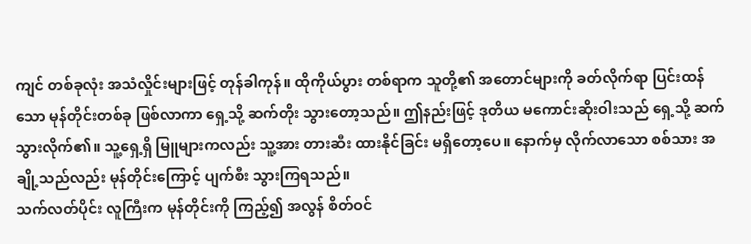ကျင် တစ်ခုလုံး အသံလှိုင်းများဖြင့် တုန်ခါကုန်။ ထိုကိုယ်ပွား တစ်ရာက သူတို့၏ အတောင်များကို ခတ်လိုက်ရာ ပြင်းထန်သော မုန်တိုင်းတစ်ခု ဖြစ်လာကာ ရှေ့သို့ ဆက်တိုး သွားတော့သည်။ ဤနည်းဖြင့် ဒုတိယ မကောင်းဆိုးဝါးသည် ရှေ့သို့ ဆက်သွားလိုက်၏။ သူ့ရှေ့ရှိ မြူများကလည်း သူ့အား တားဆီး ထားနိုင်ခြင်း မရှိတော့ပေ။ နောက်မှ လိုက်လာသော စစ်သား အချို့သည်လည်း မုန်တိုင်းကြောင့် ပျက်စီး သွားကြရသည်။
သက်လတ်ပိုင်း လူကြီးက မုန်တိုင်းကို ကြည့်၍ အလွန် စိတ်ဝင်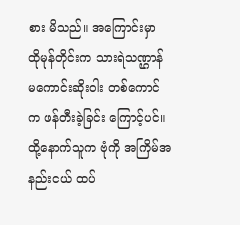စား မိသည်။ အကြောင်းမှာ ထိုမုန်တိုင်းက သားရဲသဏ္ဌာန် မကောင်းဆိုးဝါး တစ်ကောင်က ဖန်တီးခဲ့ခြင်း ကြောင့်ပင်။ ထို့နောက်သူက ဗုံကို အကြိမ်အနည်းငယ် ထပ်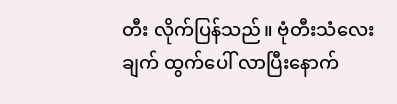တီး လိုက်ပြန်သည်။ ဗုံတီးသံလေးချက် ထွက်ပေါ် လာပြီးနောက်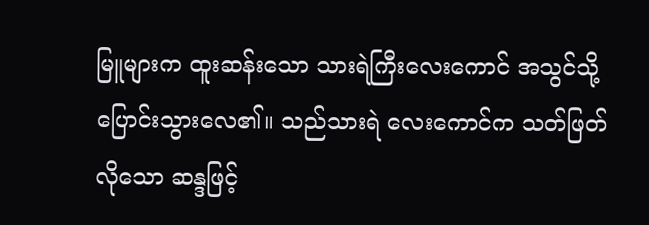မြူများက ထူးဆန်းသော သားရဲကြီးလေးကောင် အသွင်သို့ ပြောင်းသွားလေ၏။ သည်သားရဲ လေးကောင်က သတ်ဖြတ်လိုသော ဆန္ဒဖြင့်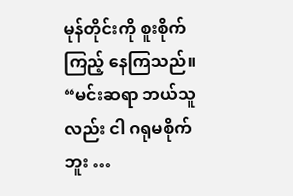မုန်တိုင်းကို စူးစိုက်ကြည့် နေကြသည်။
“မင်းဆရာ ဘယ်သူလည်း ငါ ဂရုမစိုက်ဘူး …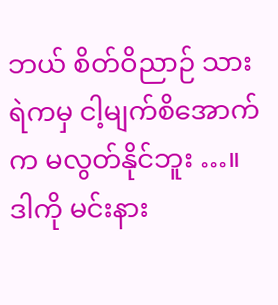ဘယ် စိတ်ဝိညာဉ် သားရဲကမှ ငါ့မျက်စိအောက်က မလွတ်နိုင်ဘူး …။ ဒါကို မင်းနား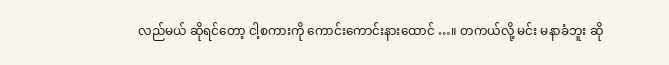လည်မယ် ဆိုရင်တော့ ငါ့စကားကို ကောင်းကောင်းနားထောင် …။ တကယ်လို့ မင်း မနာခံဘူး ဆို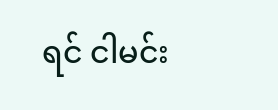ရင် ငါမင်း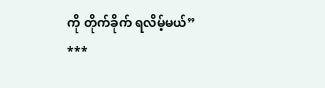ကို တိုက်ခိုက် ရလိမ့်မယ်”
***